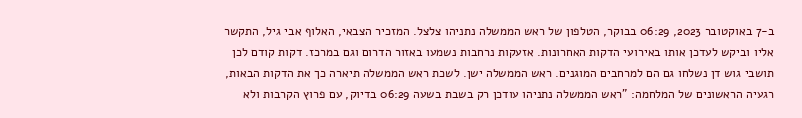ב-7 באוקטובר 2023, 06:29 בבוקר, הטלפון של ראש הממשלה נתניהו צלצל. המזכיר הצבאי, האלוף אבי גיל, התקשר אליו וביקש לעדכן אותו באירועי הדקות האחרונות. אזעקות נרחבות נשמעו באזור הדרום וגם במרכז. דקות קודם לכן תושבי גוש דן נשלחו גם הם למרחבים המוגנים. ראש הממשלה ישן. לשכת ראש הממשלה תיארה כך את הדקות הבאות, רגעיה הראשונים של המלחמה: "ראש הממשלה נתניהו עודכן רק בשבת בשעה 06:29 בדיוק, עם פרוץ הקרבות ולא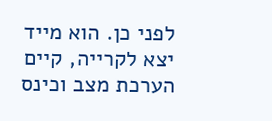לפני כן. הוא מייד יצא לקרייה, קיים הערכת מצב וכינס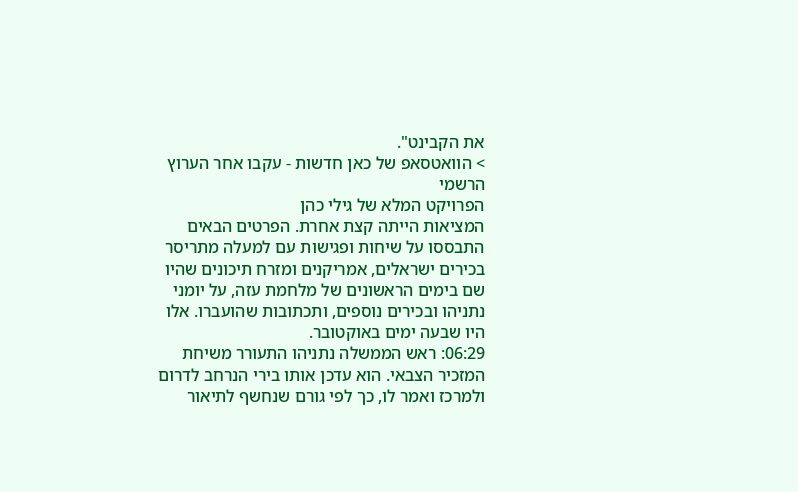את הקבינט".
> הוואטסאפ של כאן חדשות - עקבו אחר הערוץ הרשמי
הפרויקט המלא של גילי כהן
המציאות הייתה קצת אחרת. הפרטים הבאים התבססו על שיחות ופגישות עם למעלה מתריסר בכירים ישראלים, אמריקנים ומזרח תיכונים שהיו שם בימים הראשונים של מלחמת עזה, על יומני נתניהו ובכירים נוספים, ותכתובות שהועברו. אלו היו שבעה ימים באוקטובר.
06:29: ראש הממשלה נתניהו התעורר משיחת המזכיר הצבאי. הוא עדכן אותו בירי הנרחב לדרום ולמרכז ואמר לו, כך לפי גורם שנחשף לתיאור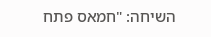השיחה: "חמאס פתח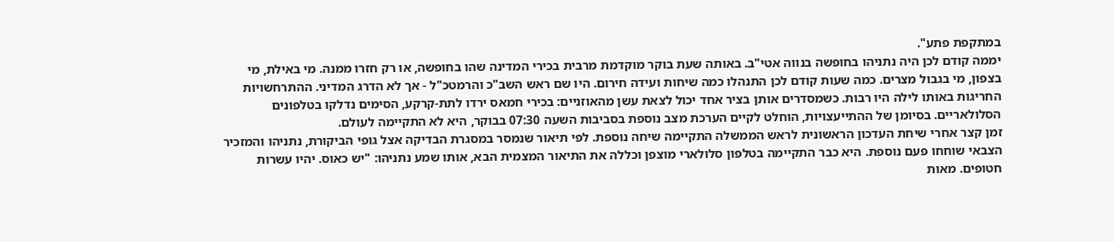במתקפת פתע".
יממה קודם לכן היה נתניהו בחופשה בנווה אטי"ב. באותה שעת בוקר מוקדמת מרבית בכירי המדינה שהו בחופשה, או רק חזרו ממנה. מי באילת, מי בצפון, מי בגבול מצרים. כמה שעות קודם לכן התנהלו כמה שיחות ועידה חירום. היו שם ראש השב"כ והרמטכ"ל - אך לא הדרג המדיני. ההתרחשויות החריגות באותו לילה היו רבות. כשמסדרים אותן בציר אחד יכול לצאת עשן מהאוזניים: בכירי חמאס ירדו לתת-קרקע, הסימים נדלקו בטלפונים הסלולאריים. בסיומן של ההתייעצויות, הוחלט לקיים הערכת מצב נוספת בסביבות השעה 07:30 בבוקר, היא לא התקיימה לעולם.
זמן קצר אחרי שיחת העדכון הראשונית לראש הממשלה התקיימה שיחה נוספת. לפי תיאור שנמסר במסגרת הבדיקה אצל גופי הביקורת, נתניהו והמזכיר הצבאי שוחחו פעם נוספת. היא כבר התקיימה בטלפון סלולארי מוצפן וכללה את התיאור המצמית הבא, אותו שמע נתניהו: "יש כאוס. יהיו עשרות חטופים. מאות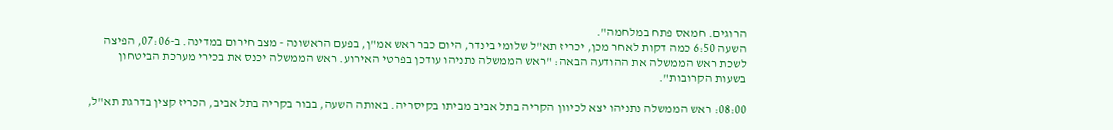הרוגים. חמאס פתח במלחמה".
השעה 6:50 כמה דקות לאחר מכן, יכריז תא"ל שלומי בינדר, היום כבר ראש אמ"ן, בפעם הראשונה - מצב חירום במדינה. ב-07:06, הפיצה לשכת ראש הממשלה את ההודעה הבאה: "ראש הממשלה נתניהו עודכן בפרטי האירוע. ראש הממשלה יכנס את בכירי מערכת הביטחון בשעות הקרובות".

08:00: ראש הממשלה נתניהו יצא לכיוון הקריה בתל אביב מביתו בקיסריה. באותה השעה, בבור בקריה בתל אביב, הכריז קצין בדרגת תא"ל,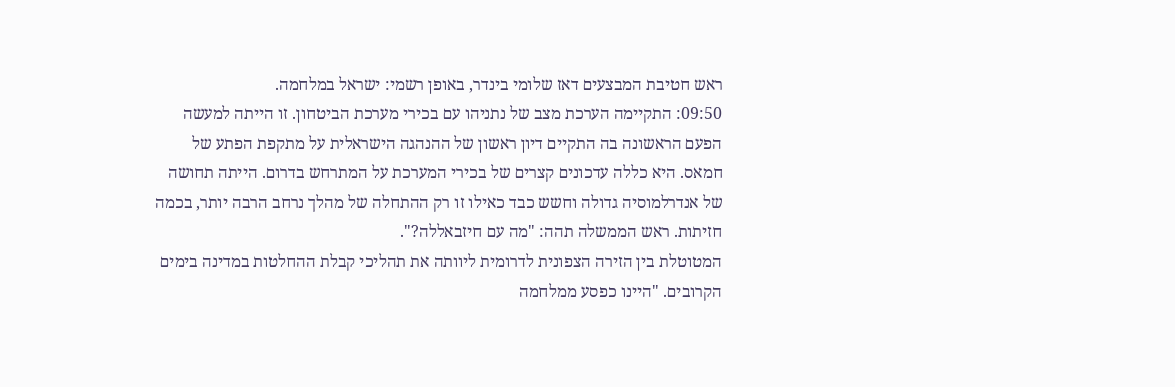ראש חטיבת המבצעים דאז שלומי בינדר, באופן רשמי: ישראל במלחמה.
09:50: התקיימה הערכת מצב של נתניהו עם בכירי מערכת הביטחון. זו הייתה למעשה הפעם הראשונה בה התקיים דיון ראשון של ההנהגה הישראלית על מתקפת הפתע של חמאס. היא כללה עדכונים קצרים של בכירי המערכת על המתרחש בדרום. הייתה תחושה של אנדרלמוסיה גדולה וחשש כבד כאילו זו רק ההתחלה של מהלך נרחב הרבה יותר, בכמה חזיתות. ראש הממשלה תהה: "מה עם חיזבאללה?".
המטוטלת בין הזירה הצפונית לדרומית ליוותה את תהליכי קבלת ההחלטות במדינה בימים הקרובים. "היינו כפסע ממלחמה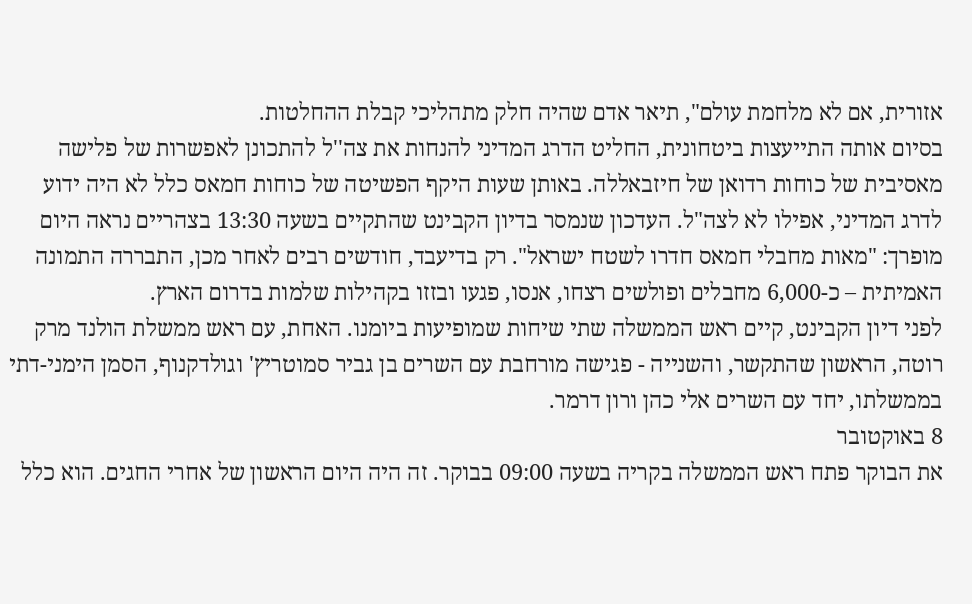אזורית, אם לא מלחמת עולם", תיאר אדם שהיה חלק מתהליכי קבלת ההחלטות.
בסיום אותה התייעצות ביטחונית, החליט הדרג המדיני להנחות את צה''ל להתכונן לאפשרות של פלישה מאסיבית של כוחות רדואן של חיזבאללה. באותן שעות היקף הפשיטה של כוחות חמאס כלל לא היה ידוע לדרג המדיני, אפילו לא לצה"ל. העדכון שנמסר בדיון הקבינט שהתקיים בשעה 13:30 בצהריים נראה היום מופרך: "מאות מחבלי חמאס חדרו לשטח ישראל". רק בדיעבד, חודשים רבים לאחר מכן, התבררה התמונה האמיתית – כ-6,000 מחבלים ופולשים רצחו, אנסו, פגעו ובזזו בקהילות שלמות בדרום הארץ.
לפני דיון הקבינט, קיים ראש הממשלה שתי שיחות שמופיעות ביומנו. האחת, עם ראש ממשלת הולנד מרק רוטה, הראשון שהתקשר, והשנייה - פגישה מורחבת עם השרים בן גביר סמוטריץ' וגולדקנוף, הסמן הימני-דתי בממשלתו, יחד עם השרים אלי כהן ורון דרמר.
8 באוקטובר
את הבוקר פתח ראש הממשלה בקריה בשעה 09:00 בבוקר. זה היה היום הראשון של אחרי החגים. הוא כלל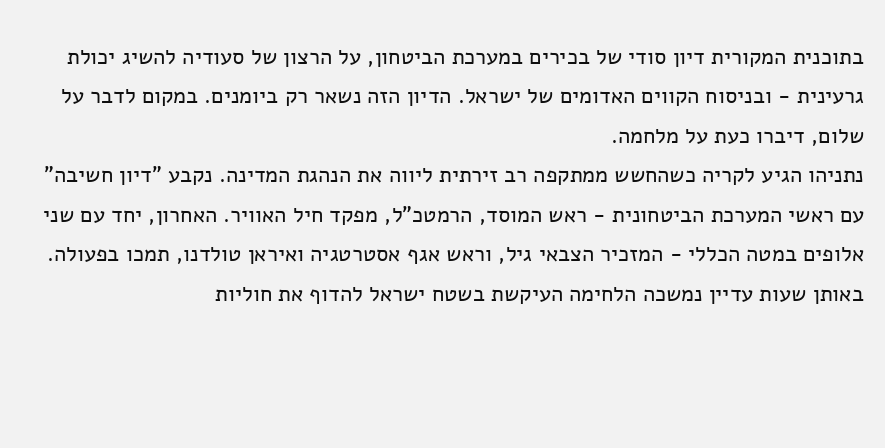בתוכנית המקורית דיון סודי של בכירים במערכת הביטחון, על הרצון של סעודיה להשיג יכולת גרעינית - ובניסוח הקווים האדומים של ישראל. הדיון הזה נשאר רק ביומנים. במקום לדבר על שלום, דיברו כעת על מלחמה.
נתניהו הגיע לקריה כשהחשש ממתקפה רב זירתית ליווה את הנהגת המדינה. נקבע "דיון חשיבה" עם ראשי המערכת הביטחונית - ראש המוסד, הרמטכ"ל, מפקד חיל האוויר. האחרון, יחד עם שני אלופים במטה הכללי - המזכיר הצבאי גיל, וראש אגף אסטרטגיה ואיראן טולדנו, תמכו בפעולה. באותן שעות עדיין נמשכה הלחימה העיקשת בשטח ישראל להדוף את חוליות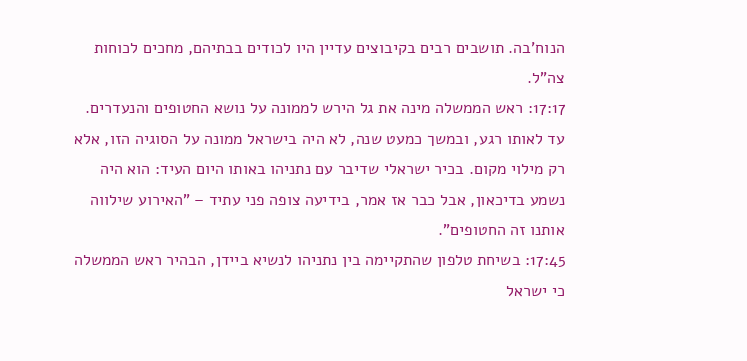הנוח'בה. תושבים רבים בקיבוצים עדיין היו לכודים בבתיהם, מחכים לכוחות צה"ל.
17:17: ראש הממשלה מינה את גל הירש לממונה על נושא החטופים והנעדרים. עד לאותו רגע, ובמשך כמעט שנה, לא היה בישראל ממונה על הסוגיה הזו, אלא רק מילוי מקום. בכיר ישראלי שדיבר עם נתניהו באותו היום העיד: הוא היה נשמע בדיכאון, אבל כבר אז אמר, בידיעה צופה פני עתיד – "האירוע שילווה אותנו זה החטופים".
17:45: בשיחת טלפון שהתקיימה בין נתניהו לנשיא ביידן, הבהיר ראש הממשלה כי ישראל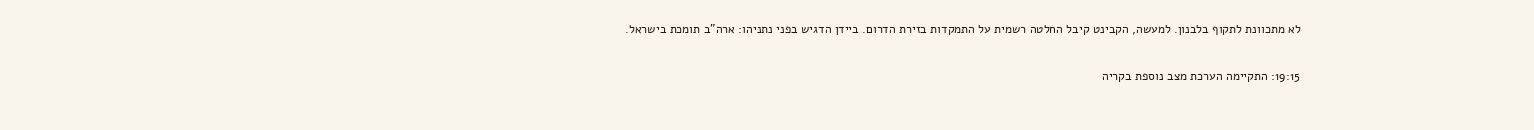לא מתכוונת לתקוף בלבנון. למעשה, הקבינט קיבל החלטה רשמית על התמקדות בזירת הדרום. ביידן הדגיש בפני נתניהו: ארה"ב תומכת בישראל.

19:15: התקיימה הערכת מצב נוספת בקריה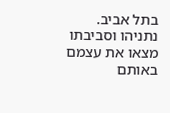בתל אביב. נתניהו וסביבתו מצאו את עצמם באותם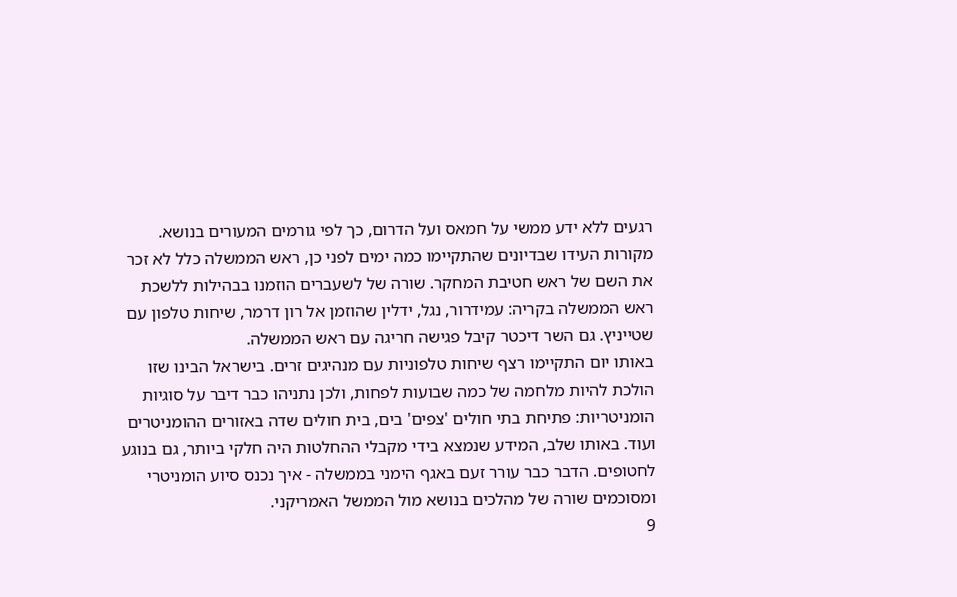רגעים ללא ידע ממשי על חמאס ועל הדרום, כך לפי גורמים המעורים בנושא. מקורות העידו שבדיונים שהתקיימו כמה ימים לפני כן, ראש הממשלה כלל לא זכר את השם של ראש חטיבת המחקר. שורה של לשעברים הוזמנו בבהילות ללשכת ראש הממשלה בקריה: עמידרור, נגל, ידלין שהוזמן אל רון דרמר, שיחות טלפון עם שטייניץ. גם השר דיכטר קיבל פגישה חריגה עם ראש הממשלה.
באותו יום התקיימו רצף שיחות טלפוניות עם מנהיגים זרים. בישראל הבינו שזו הולכת להיות מלחמה של כמה שבועות לפחות, ולכן נתניהו כבר דיבר על סוגיות הומניטריות: פתיחת בתי חולים 'צפים' בים, בית חולים שדה באזורים ההומניטרים ועוד. באותו שלב, המידע שנמצא בידי מקבלי ההחלטות היה חלקי ביותר, גם בנוגע לחטופים. הדבר כבר עורר זעם באגף הימני בממשלה - איך נכנס סיוע הומניטרי ומסוכמים שורה של מהלכים בנושא מול הממשל האמריקני.
9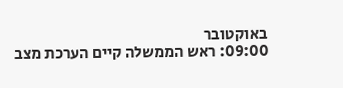באוקטובר
09:00: ראש הממשלה קיים הערכת מצב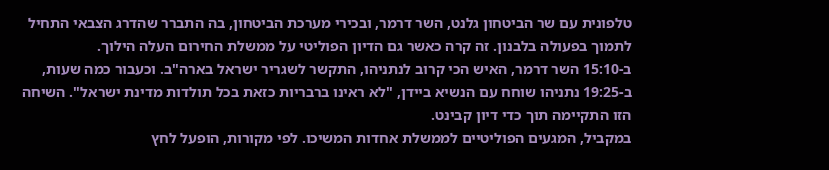טלפונית עם שר הביטחון גלנט, השר דרמר, ובכירי מערכת הביטחון, בה התברר שהדרג הצבאי התחיל לתמוך בפעולה בלבנון. זה קרה כאשר גם הדיון הפוליטי על ממשלת החירום העלה הילוך.
ב-15:10 השר דרמר, האיש הכי קרוב לנתניהו, התקשר לשגריר ישראל בארה"ב. וכעבור כמה שעות, ב-19:25 נתניהו שוחח עם הנשיא ביידן, "לא ראינו ברבריות כזאת בכל תולדות מדינת ישראל". השיחה הזו התקיימה תוך כדי דיון קבינט.
במקביל, המגעים הפוליטיים לממשלת אחדות המשיכו. לפי מקורות, הופעל לחץ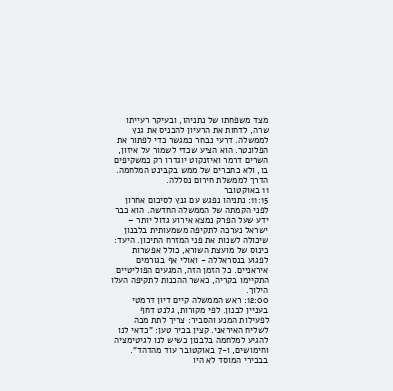מצד משפחתו של נתניהו, ובעיקר רעייתו שרה, לדחות את הרעיון להכניס את גנץ לממשלה. דרעי נבחר כמגשר כדי לפתור את הפלונטר. הוא הציע שכדי לשמור על איזון, השרים דרמר ואיזנקוט יוגדרו רק כמשקיפים בו, ולא כחברים של ממש בקבינט המלחמה. הדרך לממשלת חירום נסללה.
11 באוקטובר
11:15: נתניהו נפגש עם גנץ לסיכום אחרון לפני הקמתה של הממשלה החדשה. הוא כבר ידע שעל הפרק נמצא אירוע גדול יותר – ישראל נערכה לתקיפה משמעותית בלבנון שיכולה לשנות את פני המזרח התיכון. היעד: כינוס של מועצת השורא, כולל אפשרות לפגוע בנסראללה - ואולי אף בגורמים איראניים. כל הזמן הזה, המגעים הפוליטיים התקיימו בקריה, כאשר ההכנות לתקיפה העלו הילוך.
12:00: ראש הממשלה קיים דיון דרמטי בעניין לבנון. לפי מקורות, גלנט דחף לפעילות המנע והסביר: צריך לתת מכה לשליח האיראני. קצין בכיר טען: "כדאי לנו להגיע למלחמה בלבנון כשיש לנו לגיטימציה וחימושים, ו-7 באוקטובר עוד מהדהד". בבכירי המוסד לא היו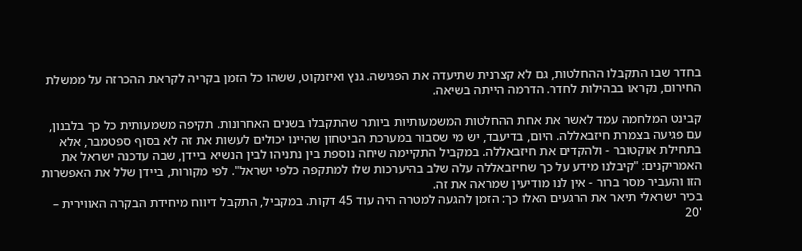בחדר שבו התקבלו ההחלטות, גם לא קצרנית שתיעדה את הפגישה. גנץ ואיזנקוט, ששהו כל הזמן בקריה לקראת ההכרזה על ממשלת החירום, נקראו בבהילות לחדר. הדרמה הייתה בשיאה.

קבינט המלחמה עמד לאשר את אחת ההחלטות המשמעותיות ביותר שהתקבלו בשנים האחרונות. תקיפה משמעותית כל כך בלבנון, עם פגיעה בצמרת חיזבאללה. היום, בדיעבד, יש מי שסבור במערכת הביטחון שהיינו יכולים לעשות את זה לא בסוף ספטמבר, אלא בתחילת אוקטובר - ולהקדים את חיזבאללה. במקביל התקיימה שיחה נוספת בין נתניהו לבין הנשיא ביידן, שבה עדכנה ישראל את האמריקנים: "קיבלנו מידע על כך שחיזבאללה עלה שלב בהיערכות שלו למתקפה כלפי ישראל". לפי מקורות, ביידן שלל את האפשרות הזו והעביר מסר ברור - אין לנו מודיעין שמראה את זה.
בכיר ישראלי תיאר את הרגעים האלו כך: הזמן להגעה למטרה היה עוד 45 דקות. במקביל, התקבל דיווח מיחידת הבקרה האווירית – '20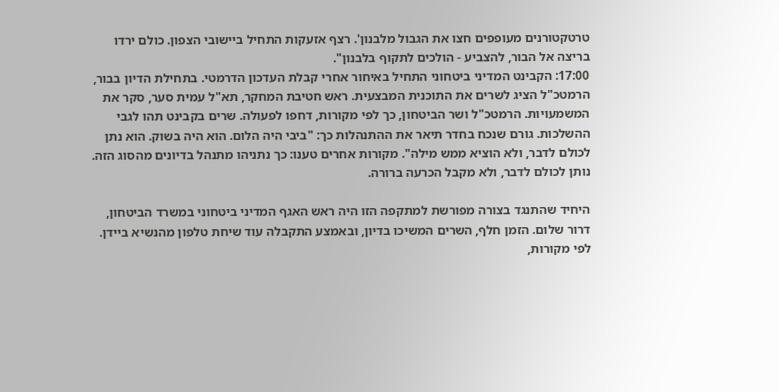טרטקטורנים מעופפים חצו את הגבול מלבנון'. רצף אזעקות התחיל ביישובי הצפון. כולם ירדו בריצה אל הבור, להצביע - הולכים לתקוף בלבנון".
17:00: הקבינט המדיני ביטחוני התחיל באיחור אחרי קבלת העדכון הדרמטי. בתחילת הדיון בבור, הרמטכ"ל הציג לשרים את התוכנית המבצעית. ראש חטיבת המחקר, תא"ל עמית סער, סקר את המשמעויות. הרמטכ"ל ושר הביטחון, כך לפי מקורות, דחפו לפעולה. שרים בקבינט תהו לגבי ההשלכות. גורם שנכח בחדר תיאר את ההתנהלות כך: "ביבי היה הלום. הוא היה בשוק. הוא נתן לכולם לדבר, ולא הוציא ממש מילה". מקורות אחרים טענו: כך נתניהו מתנהל בדיונים מהסוג הזה. נותן לכולם לדבר, ולא מקבל הכרעה ברורה.

היחיד שהתנגד בצורה מפורשת למתקפה הזו היה ראש האגף המדיני ביטחוני במשרד הביטחון, דרור שלום. הזמן חלף, השרים המשיכו בדיון, ובאמצע התקבלה עוד שיחת טלפון מהנשיא ביידן. לפי מקורות,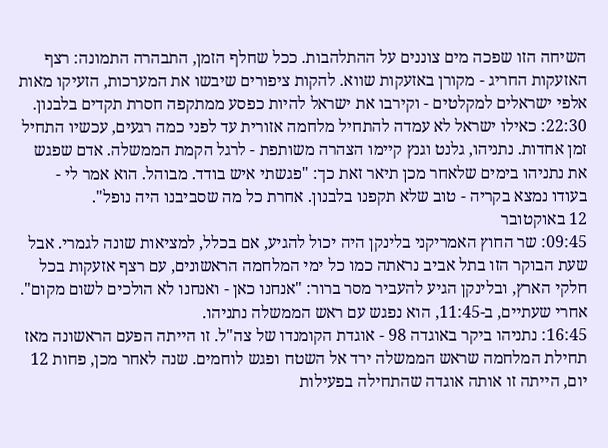השיחה הזו שפכה מים צוננים על ההתלהבות. ככל שחלף הזמן, התבהרה התמונה: רצף האזעקות החריג - מקורן באזעקות שווא. להקות ציפורים שיבשו את המערכות, הזעיקו מאות אלפי ישראלים למקלטים - וקירבו את ישראל להיות כפסע ממתקפה חסרת תקדים בלבנון.
22:30: כאילו ישראל לא עמדה להתחיל מלחמה אזורית עד לפני כמה רגעים, עכשיו התחיל זמן אחדות. נתניהו, גלנט וגנץ קיימו הצהרה משותפת - לרגל הקמת הממשלה. אדם שפגש את נתניהו בימים שלאחר מכן תיאר זאת כך: "פגשתי איש בודד. מבוהל. הוא אמר לי - בעודו נמצא בקריה - טוב שלא תקפנו בלבנון. אחרת כל מה שסביבנו היה נופל".
12 באוקטובר
09:45: שר החוץ האמריקני בלינקן היה יכול להגיע, אם בכלל, למציאות שונה לגמרי. אבל שעת הבוקר הזו בתל אביב נראתה כמו כל ימי המלחמה הראשונים, עם רצף אזעקות בכל חלקי הארץ, ובלינקן הגיע להעביר מסר ברור: "אנחנו כאן - ואנחנו לא הולכים לשום מקום". אחרי שעתיים, ב-11:45, הוא נפגש עם ראש הממשלה נתניהו.
16:45: נתניהו ביקר באוגדה 98 - אוגדת הקומנדו של צה"ל. זו הייתה הפעם הראשונה מאז תחילת המלחמה שראש הממשלה ירד אל השטח ופגש לוחמים. שנה לאחר מכן, פחות 12 יום, הייתה זו אותה אוגדה שהתחילה בפעילות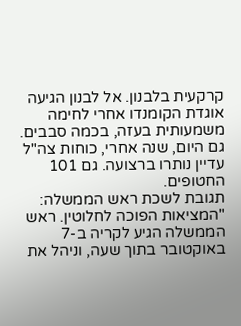קרקעית בלבנון. אל לבנון הגיעה אוגדת הקומנדו אחרי לחימה משמעותית בעזה, בכמה סבבים. גם היום, שנה אחרי, כוחות צה"ל עדיין נותרו ברצועה. גם 101 החטופים.
תגובת לשכת ראש הממשלה: "המציאות הפוכה לחלוטין. ראש הממשלה הגיע לקריה ב-7 באוקטובר בתוך שעה, וניהל את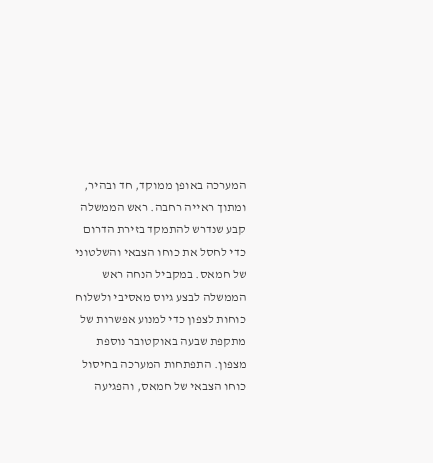המערכה באופן ממוקד, חד ובהיר, ומתוך ראייה רחבה. ראש הממשלה קבע שנדרש להתמקד בזירת הדרום כדי לחסל את כוחו הצבאי והשלטוני של חמאס. במקביל הנחה ראש הממשלה לבצע גיוס מאסיבי ולשלוח כוחות לצפון כדי למנוע אפשרות של מתקפת שבעה באוקטובר נוספת מצפון. התפתחות המערכה בחיסול כוחו הצבאי של חמאס, והפגיעה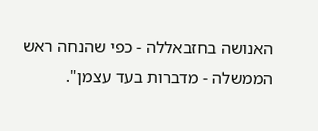האנושה בחזבאללה - כפי שהנחה ראש הממשלה - מדברות בעד עצמן".